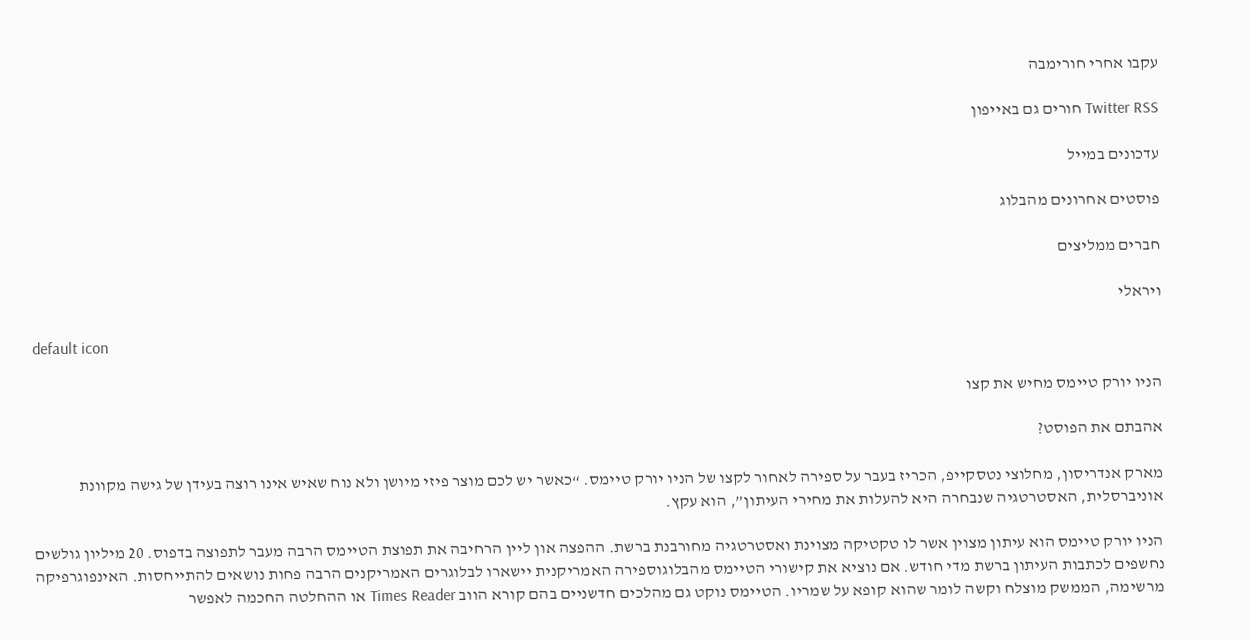עקבו אחרי חורימבה

Twitter RSS חורים גם באייפון

עדכונים במייל

פוסטים אחרונים מהבלוג

חברים ממליצים

ויראלי

default icon

הניו יורק טיימס מחיש את קצו

אהבתם את הפוסט?

מארק אנדריסון, מחלוצי נטסקייפ, הכריז בעבר על ספירה לאחור לקצו של הניו יורק טיימס. “כאשר יש לכם מוצר פיזי מיושן ולא נוח שאיש אינו רוצה בעידן של גישה מקוונת אוניברסלית, האסטרטגיה שנבחרה היא להעלות את מחירי העיתון”, הוא עקץ.

הניו יורק טיימס הוא עיתון מצוין אשר לו טקטיקה מצוינת ואסטרטגיה מחורבנת ברשת. ההפצה און ליין הרחיבה את תפוצת הטיימס הרבה מעבר לתפוצה בדפוס. 20 מיליון גולשים נחשפים לכתבות העיתון ברשת מדי חודש. אם נוציא את קישורי הטיימס מהבלוגוספירה האמריקנית יישארו לבלוגרים האמריקנים הרבה פחות נושאים להתייחסות. האינפוגרפיקה מרשימה, הממשק מוצלח וקשה לומר שהוא קופא על שמריו. הטיימס נוקט גם מהלכים חדשניים בהם קורא הווב Times Reader או ההחלטה החכמה לאפשר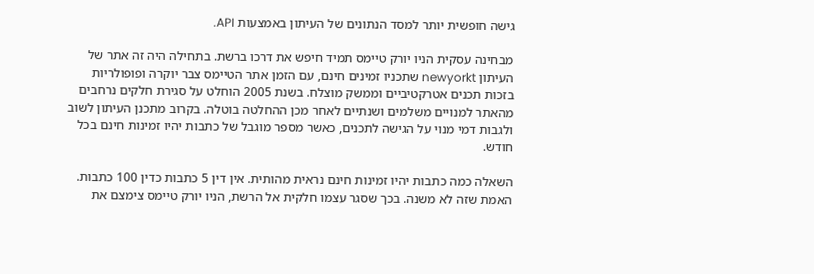גישה חופשית יותר למסד הנתונים של העיתון באמצעות API.

מבחינה עסקית הניו יורק טיימס תמיד חיפש את דרכו ברשת. בתחילה היה זה אתר של העיתון newyorkt שתכניו זמינים חינם, עם הזמן אתר הטיימס צבר יוקרה ופופולריות בזכות תכנים אטרקטיביים וממשק מוצלח. בשנת 2005 הוחלט על סגירת חלקים נרחבים מהאתר למנויים משלמים ושנתיים לאחר מכן ההחלטה בוטלה. בקרוב מתכנן העיתון לשוב ולגבות דמי מנוי על הגישה לתכנים, כאשר מספר מוגבל של כתבות יהיו זמינות חינם בכל חודש.

השאלה כמה כתבות יהיו זמינות חינם נראית מהותית. אין דין 5 כתבות כדין 100 כתבות. האמת שזה לא משנה. בכך שסגר עצמו חלקית אל הרשת, הניו יורק טיימס צימצם את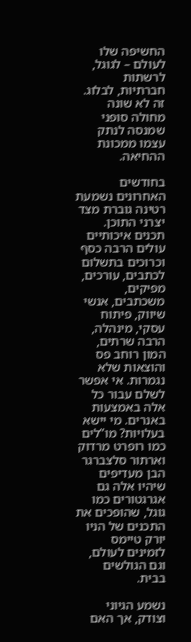החשיפה שלו לעולם – לגוגל, לרשתות חברתיות, לבלוג. זה לא שונה מחולה סופני שמנסה לנתק עצמו ממכונת ההחיאה.

בחודשים האחרונים נשמעת רטינה גוברת מצד יצרני התוכן. תכנים איכותיים עולים הרבה כסף וכרוכים בתשלום לכתבים, עורכים, מפיקים, משכתבים, אנשי שיווק, פיתוח עסקי, מינהלה, הרבה שרתים, המון רוחב פס והוצאות שלא נגמרות. אי אפשר לשלם עבור כל אלה באמצעות באנרים. מי יישא בעלויות? מו”לים כמו רופרט מרדוק וארתור סלצברגר הבן מעדיפים שיהיו אלה גם אגרגטורים כמו גוגל, שהופכים את התכנים של הניו יורק טיימס לזמינים לעולם, וגם הגולשים בבית.

נשמע הגיוני וצודק, אך האם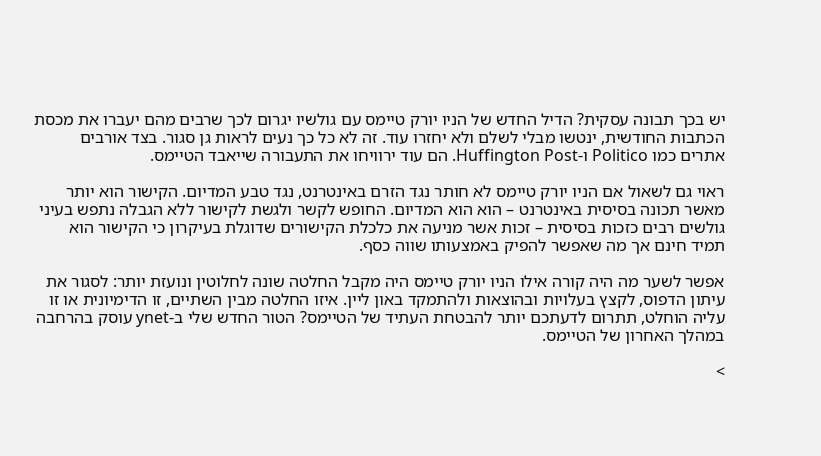יש בכך תבונה עסקית? הדיל החדש של הניו יורק טיימס עם גולשיו יגרום לכך שרבים מהם יעברו את מכסת הכתבות החודשית, ינטשו מבלי לשלם ולא יחזרו עוד. זה לא כל כך נעים לראות גן סגור. בצד אורבים אתרים כמו Politico ו-Huffington Post. הם עוד ירוויחו את התעבורה שייאבד הטיימס.

ראוי גם לשאול אם הניו יורק טיימס לא חותר נגד הזרם באינטרנט, נגד טבע המדיום. הקישור הוא יותר מאשר תכונה בסיסית באינטרנט – הוא הוא המדיום. החופש לקשר ולגשת לקישור ללא הגבלה נתפש בעיני גולשים רבים כזכות בסיסית – זכות אשר מניעה את כלכלת הקישורים שדוגלת בעיקרון כי הקישור הוא תמיד חינם אך מה שאפשר להפיק באמצעותו שווה כסף.

אפשר לשער מה היה קורה אילו הניו יורק טיימס היה מקבל החלטה שונה לחלוטין ונועזת יותר: לסגור את עיתון הדפוס, לקצץ בעלויות ובהוצאות ולהתמקד באון ליין. איזו החלטה מבין השתיים, זו הדימיונית או זו עליה הוחלט, תתרום לדעתכם יותר להבטחת העתיד של הטיימס? הטור החדש שלי ב-ynet עוסק בהרחבה במהלך האחרון של הטיימס.

>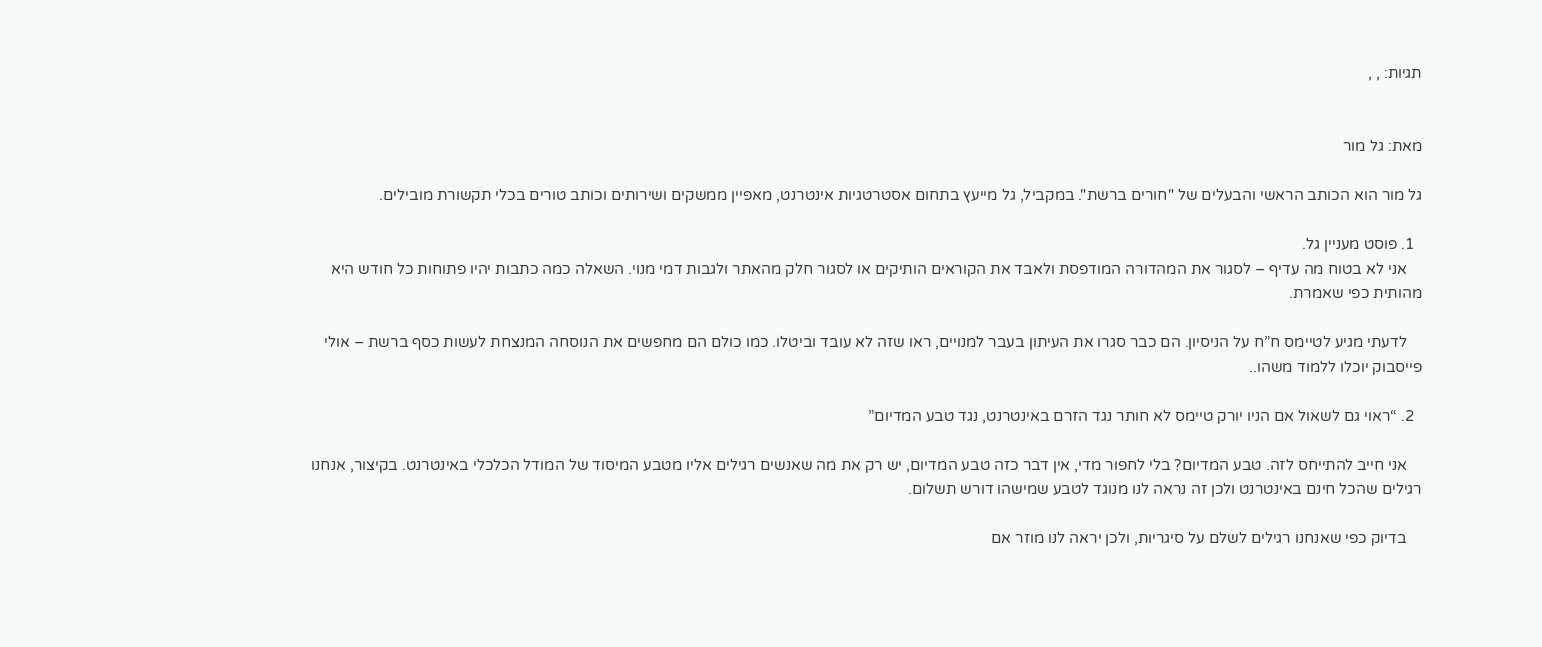תגיות: , ,


מאת: גל מור

גל מור הוא הכותב הראשי והבעלים של "חורים ברשת". במקביל, גל מייעץ בתחום אסטרטגיות אינטרנט, מאפיין ממשקים ושירותים וכותב טורים בכלי תקשורת מובילים.

  1. פוסט מעניין גל.
    אני לא בטוח מה עדיף – לסגור את המהדורה המודפסת ולאבד את הקוראים הותיקים או לסגור חלק מהאתר ולגבות דמי מנוי. השאלה כמה כתבות יהיו פתוחות כל חודש היא מהותית כפי שאמרת.

    לדעתי מגיע לטיימס ח”ח על הניסיון. הם כבר סגרו את העיתון בעבר למנויים, ראו שזה לא עובד וביטלו. כמו כולם הם מחפשים את הנוסחה המנצחת לעשות כסף ברשת – אולי פייסבוק יוכלו ללמוד משהו..

  2. “ראוי גם לשאול אם הניו יורק טיימס לא חותר נגד הזרם באינטרנט, נגד טבע המדיום”

    אני חייב להתייחס לזה. טבע המדיום? בלי לחפור מדי, אין דבר כזה טבע המדיום, יש רק את מה שאנשים רגילים אליו מטבע המיסוד של המודל הכלכלי באינטרנט. בקיצור, אנחנו רגילים שהכל חינם באינטרנט ולכן זה נראה לנו מנוגד לטבע שמישהו דורש תשלום.

    בדיוק כפי שאנחנו רגילים לשלם על סיגריות, ולכן יראה לנו מוזר אם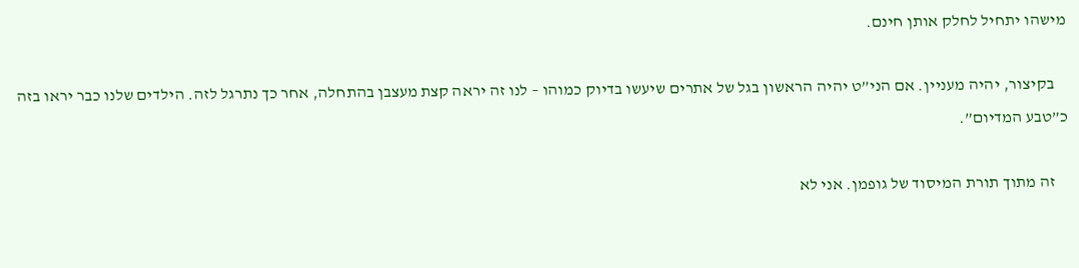מישהו יתחיל לחלק אותן חינם.

    בקיצור, יהיה מעניין. אם הני”ט יהיה הראשון בגל של אתרים שיעשו בדיוק כמוהו – לנו זה יראה קצת מעצבן בהתחלה, אחר כך נתרגל לזה. הילדים שלנו כבר יראו בזה כ”טבע המדיום”.

    זה מתוך תורת המיסוד של גופמן. אני לא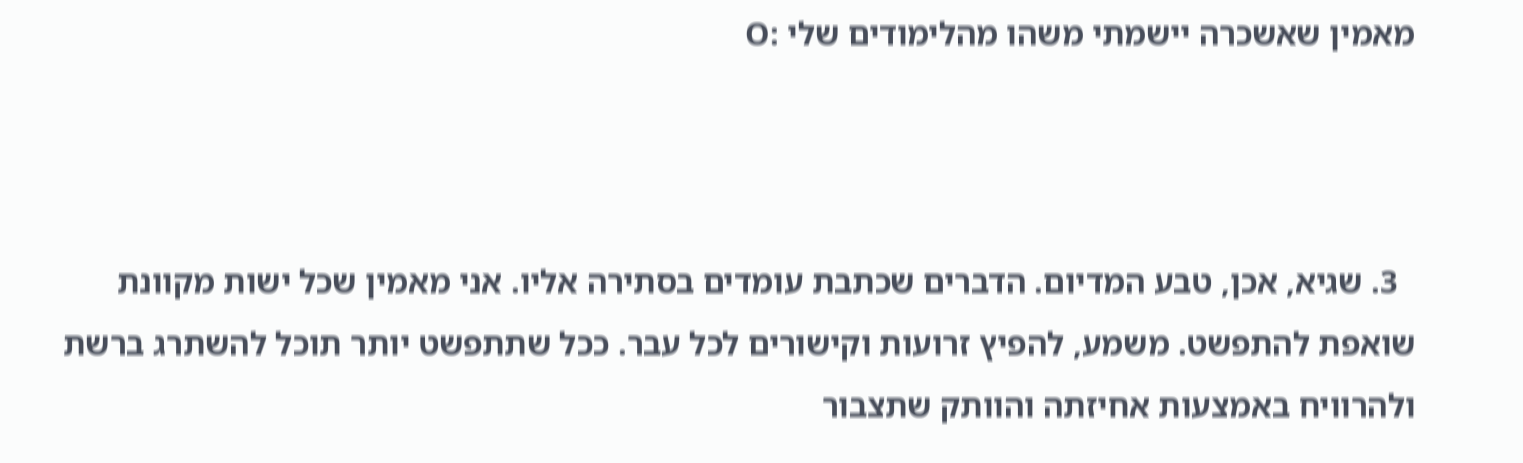מאמין שאשכרה יישמתי משהו מהלימודים שלי :O



  3. שגיא, אכן, טבע המדיום. הדברים שכתבת עומדים בסתירה אליו. אני מאמין שכל ישות מקוונת שואפת להתפשט. משמע, להפיץ זרועות וקישורים לכל עבר. ככל שתתפשט יותר תוכל להשתרג ברשת ולהרוויח באמצעות אחיזתה והוותק שתצבור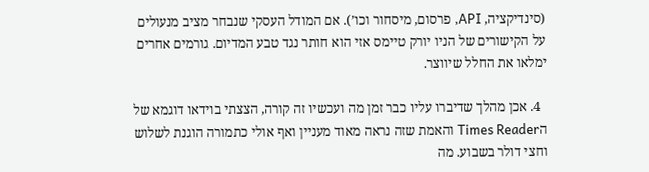(סינדיקציה, API, פרסום, מיסחור וכו’). אם המודל העסקי שנבחר מציב מנעולים על הקישורים של הניו יורק טיימס אזי הוא חותר נגד טבע המדיום. גורמים אחרים ימלאו את החלל שיווצר.

  4. אכן מהלך שדיברו עליו כבר זמן מה ועכשיו זה קורה, הצצתי בוידאו דוגמא של הTimes Reader והאמת שזה נראה מאוד מעניין ואף אולי כתמורה הוגנת לשלוש וחצי דולר בשבוע. מה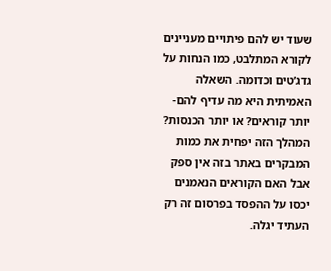שעוד יש להם פיתויים מעניינים לקורא המתלבט, כמו הנחות על גדג’טים וכדומה. השאלה האמיתית היא מה עדיף להם- יותר קוראים? או יותר הכנסות? המהלך הזה יפחית את כמות המבקרים באתר בזה אין ספק אבל האם הקוראים הנאמנים יכסו על ההפסד בפרסום זה רק העתיד יגלה.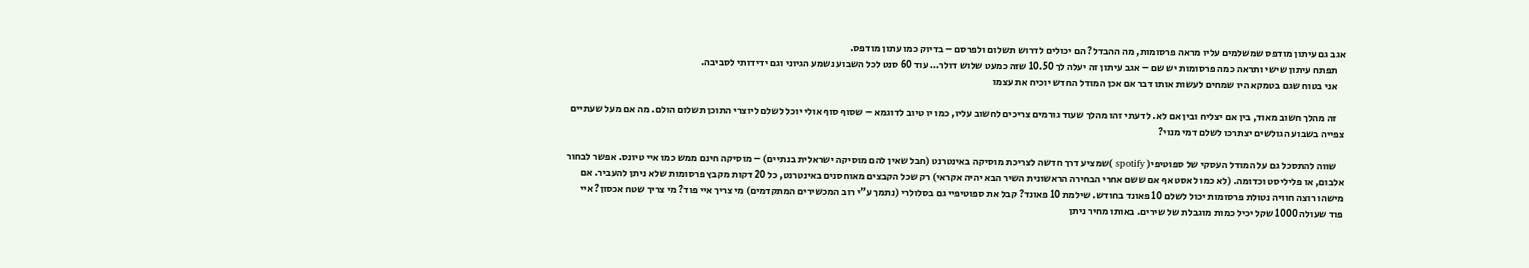אגב גם עיתון מודפס שמשלמים עליו מראה פרסומות, מה ההבדל? הם יכולים לדרוש תשלום ולפרסם – בדיוק כמו עתון מודפס.
    תפתח עיתון שישי ותראה כמה פרסומות יש שם – אגב עיתון זה יעלה לך 10.50 שזה כמעט שלוש דולר… עוד 60 סנט לכל השבוע נשמע הגיוני וגם ידידותי לסביבה.
    אני בטוח שגם בטמקא היו שמחים לעשות אותו דבר אם אכן המודל החדש יוכיח את עצמו

    זה מהלך חשוב מאוד, בין אם יצליח ובין אם לא. לדעתי זהו מהלך שעוד גורמים צריכים לחשוב עליו, כמו יו טיוב לדוגמא – שסוף סוף אולי יוכל לשלם ליוצרי התוכן תשלום הולם. מה אם מעל שעתיים צפייה בשבוע הגולשים יצתרכו לשלם דמי מנוי?

    שווה להתסכל גם על המודל העסקי של ספוטיפי( spotify )שמציע דרך חדשה לצריכת מוסיקה באינטרנט (חבל שאין להם מוסיקה ישראלית בנתיים) – מוסיקה חינם ממש כמו איי טיונס. אפשר לבחור אלבום, או פליליסט וכדומה. (לא כמו לאסט אף אם ששם אחרי הבחירה הראשונית השיר הבא יהיה אקראי) רק שכל הקבצים מאוחסנים באינטרנט, כל 20 דקות מקבץ פרסומות שלא ניתן להעביר. אם מישהו רוצה חוויה נטולת פרסומות יכול לשלם 10 פאונד בחודש. שילמת 10 פאונד? קבל את ספוטיפיי גם בסלולרי (נתמך ע”י רוב המכשירים המתקדמים) מי צריך איי פוד? מי צריך שטח אכסון? איי פוד שעולה 1000 שקל יכיל כמות מוגבלת של שירים. באותו מחיר ניתן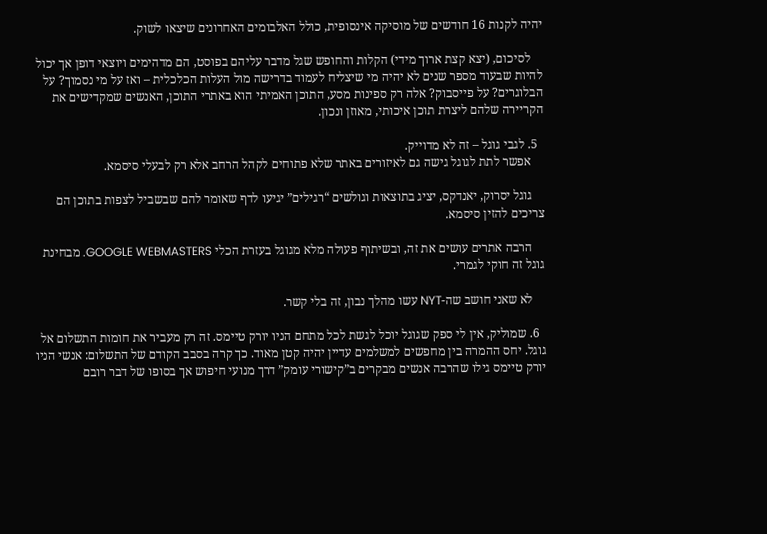יהיה לקנות 16 חודשים של מוסיקה אינסופית, כולל האלבומים האחרונים שיצאו לשוק.

    לסיכום, (יצא קצת ארוך מידי) הקלות והחופש שגל מדבר עליהם בפוסט, הם מדהימים ויוצאי דופן אך יכול להיות שבעוד מספר שנים לא יהיה מי שיצליח לעמוד בדרישה מול העלות הכלכלית – ואז על מי נסמוך? על הבלוגרים? על פייסבוק? אלה רק ספינות מסע, התוכן האמיתי הוא באתרי התוכן, האנשים שמקדישים את הקריירה שלהם ליצרת תוכן איכותי, מאוזן ונכון.

  5. לגבי גוגל – זה לא מדוייק.
    אפשר לתת לגוגל גישה גם לאיזורים באתר שלא פתוחים לקהל הרחב אלא רק לבעלי סיסמא.

    גוגל יסרוק, יאנדקס, יציג בתוצאות וגולשים “רגילים” יגיעו לדף שאומר להם שבשביל לצפות בתוכן הם צריכים להזין סיסמא.

    הרבה אתרים עושים את זה, ובשיתוף פעולה מלא מגוגל בעזרת הכלי GOOGLE WEBMASTERS. מבחינת גוגל זה חוקי לגמרי.

    לא שאני חושב שה-NYT עשו מהלך נבון, זה בלי קשר.

  6. שמוליק, אין לי ספק שגוגל יוכל לגשת לכל מתחם הניו יורק טיימס. זה רק מעביר את חומות התשלום אל גוגל. יחס ההמרה בין מחפשים למשלמים עדיין יהיה קטן מאוד. כך קרה בסבב הקודם של התשלום: אנשי הניו יורק טיימס גילו שהרבה אנשים מבקרים ב”קישורי עומק” דרך מנועי חיפוש אך בסופו של דבר רובם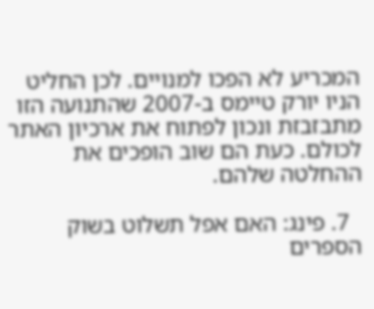המכריע לא הפכו למנויים. לכן החליט הניו יורק טיימס ב-2007 שהתנועה הזו מתבזבזת ונכון לפתוח את ארכיון האתר לכולם. כעת הם שוב הופכים את ההחלטה שלהם.

  7. פינג: האם אפל תשלוט בשוק הספרים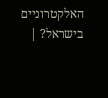האלקטרוניים בישראל? |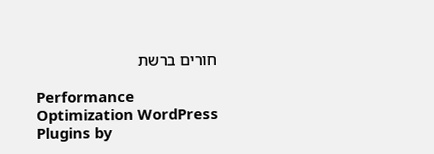חורים ברשת

Performance Optimization WordPress Plugins by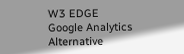W3 EDGE
Google Analytics Alternative